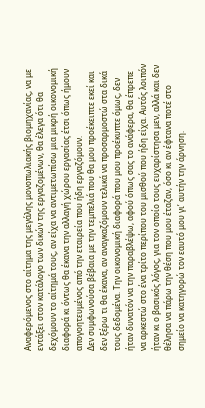Αναφερόμενος στο αίτημα της μεγάλης μονοπωλιακής βιομηχανίας, να με εντάξει στον κατάλογο των δικών της εργαζομένων, θα έλεγα ότι θα δεχόμουν το αίτημά τους, αν είχα να αντιμετωπίσω μια μικρή οικονομική διαφορά κι όντως θα έκανα την αλλαγή χώρου εργασίας έτσι όπως ήμουν απογοητευμένος από την εταιρεία που ήδη εργαζόμουν.
Δεν συμφωνούσα βέβαια με την τεμπελιά που θα μου προέκειπτε εκεί και δεν ξέρω τι θα έκανα, αν αναγκαζόμουν τελικά να προσαρμοστώ στα δικά τους δεδομένα. Την οικονομική διαφορά που μου προέκυπτε όμως, δεν ήταν δυνατόν να την παραβλέψω, αφού όπως σας το ανάφερα, θα έπρεπε να αρκεστώ στο ένα τρίτο περίπου του μισθού που ήδη είχα. Αυτός λοιπόν ήταν κι ο βασικός λόγος, για τον οποίο τους ευχαρίστησα μεν, αλλά και δεν θέλησα να πάρω την θέση που μου έταζαν, όσο κι αν έφτανα ποτέ στο σημείο να κατηγορώ τον εαυτό μου γι’ αυτήν την άρνηση.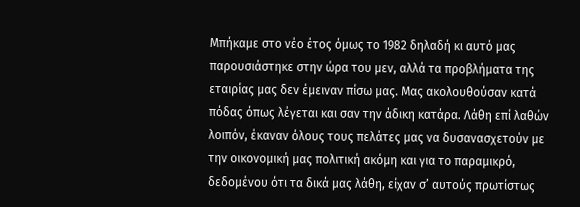Μπήκαμε στο νέο έτος όμως το 1982 δηλαδή κι αυτό μας παρουσιάστηκε στην ώρα του μεν, αλλά τα προβλήματα της εταιρίας μας δεν έμειναν πίσω μας. Μας ακολουθούσαν κατά πόδας όπως λέγεται και σαν την άδικη κατάρα. Λάθη επί λαθών λοιπόν, έκαναν όλους τους πελάτες μας να δυσανασχετούν με την οικονομική μας πολιτική ακόμη και για το παραμικρό, δεδομένου ότι τα δικά μας λάθη, είχαν σ’ αυτούς πρωτίστως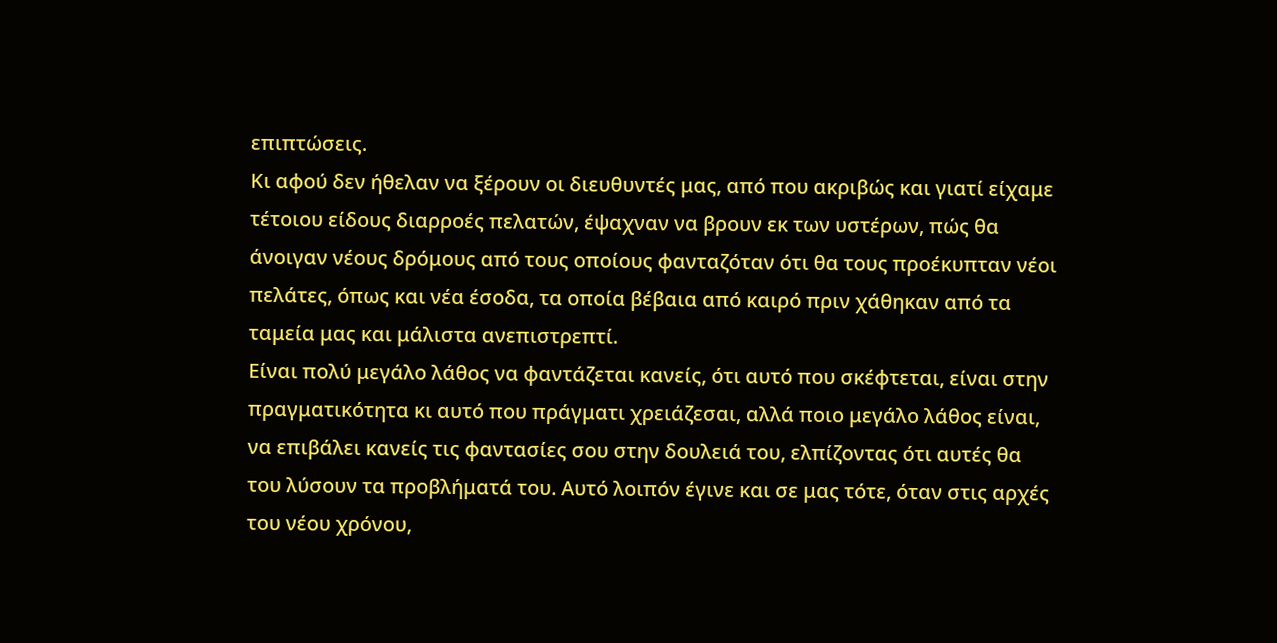επιπτώσεις.
Κι αφού δεν ήθελαν να ξέρουν οι διευθυντές μας, από που ακριβώς και γιατί είχαμε τέτοιου είδους διαρροές πελατών, έψαχναν να βρουν εκ των υστέρων, πώς θα άνοιγαν νέους δρόμους από τους οποίους φανταζόταν ότι θα τους προέκυπταν νέοι πελάτες, όπως και νέα έσοδα, τα οποία βέβαια από καιρό πριν χάθηκαν από τα ταμεία μας και μάλιστα ανεπιστρεπτί.
Είναι πολύ μεγάλο λάθος να φαντάζεται κανείς, ότι αυτό που σκέφτεται, είναι στην πραγματικότητα κι αυτό που πράγματι χρειάζεσαι, αλλά ποιο μεγάλο λάθος είναι, να επιβάλει κανείς τις φαντασίες σου στην δουλειά του, ελπίζοντας ότι αυτές θα του λύσουν τα προβλήματά του. Αυτό λοιπόν έγινε και σε μας τότε, όταν στις αρχές του νέου χρόνου,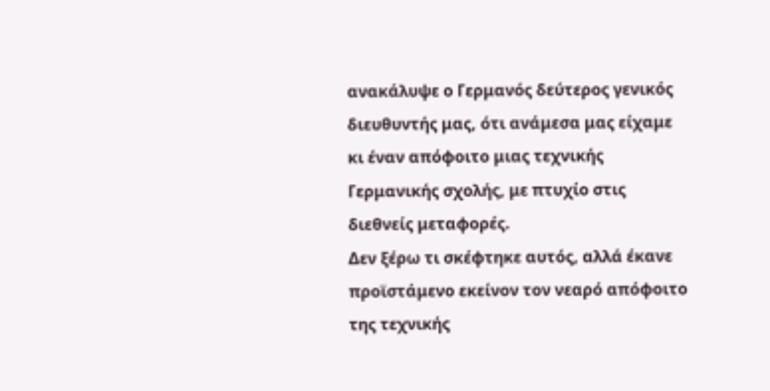ανακάλυψε ο Γερμανός δεύτερος γενικός διευθυντής μας, ότι ανάμεσα μας είχαμε κι έναν απόφοιτο μιας τεχνικής Γερμανικής σχολής, με πτυχίο στις διεθνείς μεταφορές.
Δεν ξέρω τι σκέφτηκε αυτός, αλλά έκανε προϊστάμενο εκείνον τον νεαρό απόφοιτο της τεχνικής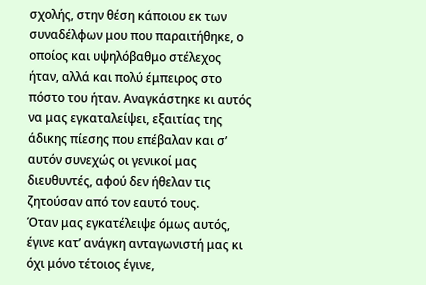σχολής, στην θέση κάποιου εκ των συναδέλφων μου που παραιτήθηκε, ο οποίος και υψηλόβαθμο στέλεχος ήταν, αλλά και πολύ έμπειρος στο πόστο του ήταν. Αναγκάστηκε κι αυτός να μας εγκαταλείψει, εξαιτίας της άδικης πίεσης που επέβαλαν και σ’ αυτόν συνεχώς οι γενικοί μας διευθυντές, αφού δεν ήθελαν τις ζητούσαν από τον εαυτό τους.
Όταν μας εγκατέλειψε όμως αυτός, έγινε κατ’ ανάγκη ανταγωνιστή μας κι όχι μόνο τέτοιος έγινε,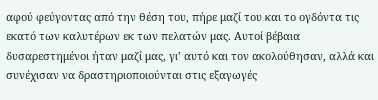αφού φεύγοντας από την θέση του, πήρε μαζί του και το ογδόντα τις εκατό των καλυτέρων εκ των πελατών μας. Αυτοί βέβαια δυσαρεστημένοι ήταν μαζί μας, γι’ αυτό και τον ακολούθησαν, αλλά και συνέχισαν να δραστηριοποιούνται στις εξαγωγές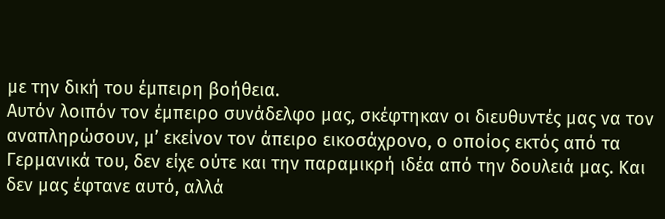με την δική του έμπειρη βοήθεια.
Αυτόν λοιπόν τον έμπειρο συνάδελφο μας, σκέφτηκαν οι διευθυντές μας να τον αναπληρώσουν, μ’ εκείνον τον άπειρο εικοσάχρονο, ο οποίος εκτός από τα Γερμανικά του, δεν είχε ούτε και την παραμικρή ιδέα από την δουλειά μας. Και δεν μας έφτανε αυτό, αλλά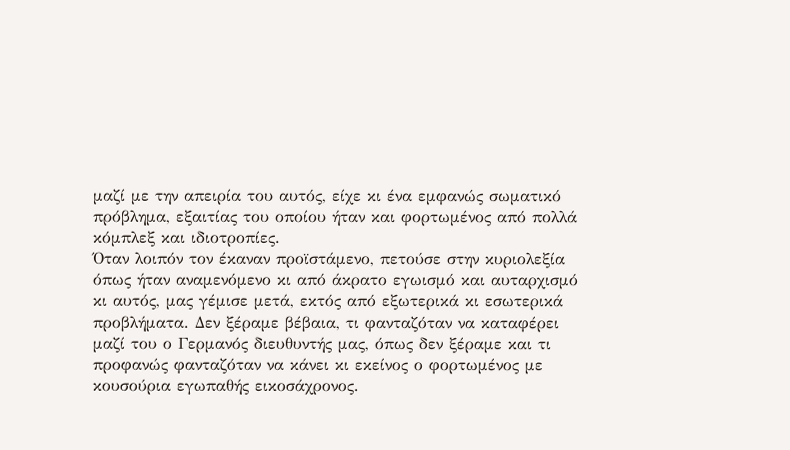μαζί με την απειρία του αυτός, είχε κι ένα εμφανώς σωματικό πρόβλημα, εξαιτίας του οποίου ήταν και φορτωμένος από πολλά κόμπλεξ και ιδιοτροπίες.
Όταν λοιπόν τον έκαναν προϊστάμενο, πετούσε στην κυριολεξία όπως ήταν αναμενόμενο κι από άκρατο εγωισμό και αυταρχισμό κι αυτός, μας γέμισε μετά, εκτός από εξωτερικά κι εσωτερικά προβλήματα. Δεν ξέραμε βέβαια, τι φανταζόταν να καταφέρει μαζί του ο Γερμανός διευθυντής μας, όπως δεν ξέραμε και τι προφανώς φανταζόταν να κάνει κι εκείνος ο φορτωμένος με κουσούρια εγωπαθής εικοσάχρονος.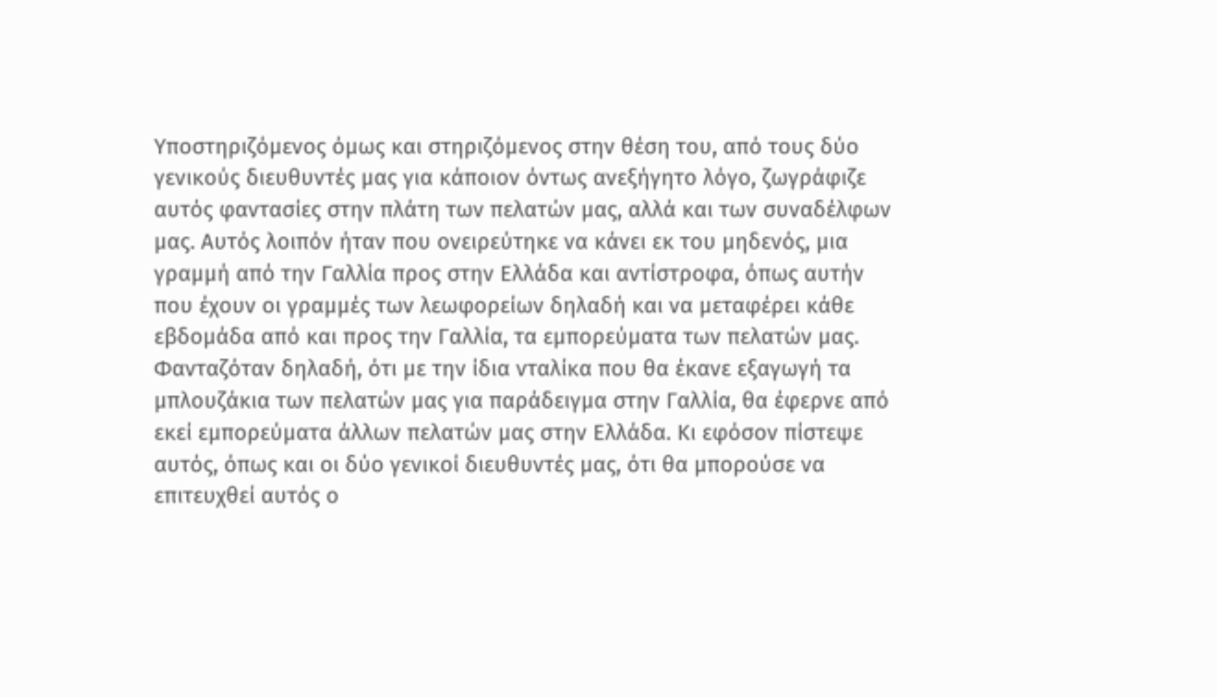Υποστηριζόμενος όμως και στηριζόμενος στην θέση του, από τους δύο γενικούς διευθυντές μας για κάποιον όντως ανεξήγητο λόγο, ζωγράφιζε αυτός φαντασίες στην πλάτη των πελατών μας, αλλά και των συναδέλφων μας. Αυτός λοιπόν ήταν που ονειρεύτηκε να κάνει εκ του μηδενός, μια γραμμή από την Γαλλία προς στην Ελλάδα και αντίστροφα, όπως αυτήν που έχουν οι γραμμές των λεωφορείων δηλαδή και να μεταφέρει κάθε εβδομάδα από και προς την Γαλλία, τα εμπορεύματα των πελατών μας.
Φανταζόταν δηλαδή, ότι με την ίδια νταλίκα που θα έκανε εξαγωγή τα μπλουζάκια των πελατών μας για παράδειγμα στην Γαλλία, θα έφερνε από εκεί εμπορεύματα άλλων πελατών μας στην Ελλάδα. Κι εφόσον πίστεψε αυτός, όπως και οι δύο γενικοί διευθυντές μας, ότι θα μπορούσε να επιτευχθεί αυτός ο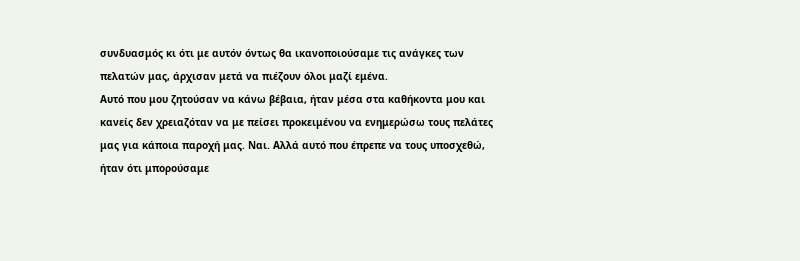συνδυασμός κι ότι με αυτόν όντως θα ικανοποιούσαμε τις ανάγκες των πελατών μας, άρχισαν μετά να πιέζουν όλοι μαζί εμένα.
Αυτό που μου ζητούσαν να κάνω βέβαια, ήταν μέσα στα καθήκοντα μου και κανείς δεν χρειαζόταν να με πείσει προκειμένου να ενημερώσω τους πελάτες μας για κάποια παροχή μας. Ναι. Αλλά αυτό που έπρεπε να τους υποσχεθώ, ήταν ότι μπορούσαμε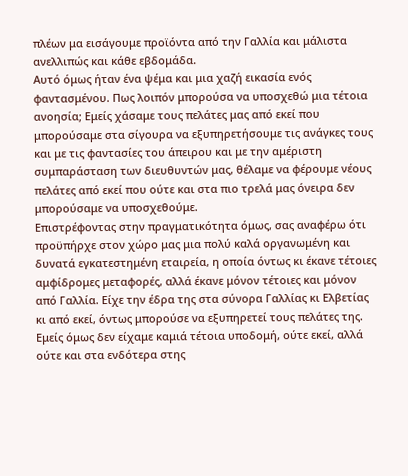πλέων μα εισάγουμε προϊόντα από την Γαλλία και μάλιστα ανελλιπώς και κάθε εβδομάδα.
Αυτό όμως ήταν ένα ψέμα και μια χαζή εικασία ενός φαντασμένου. Πως λοιπόν μπορούσα να υποσχεθώ μια τέτοια ανοησία; Εμείς χάσαμε τους πελάτες μας από εκεί που μπορούσαμε στα σίγουρα να εξυπηρετήσουμε τις ανάγκες τους και με τις φαντασίες του άπειρου και με την αμέριστη συμπαράσταση των διευθυντών μας, θέλαμε να φέρουμε νέους πελάτες από εκεί που ούτε και στα πιο τρελά μας όνειρα δεν μπορούσαμε να υποσχεθούμε.
Επιστρέφοντας στην πραγματικότητα όμως, σας αναφέρω ότι προϋπήρχε στον χώρο μας μια πολύ καλά οργανωμένη και δυνατά εγκατεστημένη εταιρεία, η οποία όντως κι έκανε τέτοιες αμφίδρομες μεταφορές, αλλά έκανε μόνον τέτοιες και μόνον από Γαλλία. Είχε την έδρα της στα σύνορα Γαλλίας κι Ελβετίας κι από εκεί, όντως μπορούσε να εξυπηρετεί τους πελάτες της. Εμείς όμως δεν είχαμε καμιά τέτοια υποδομή, ούτε εκεί, αλλά ούτε και στα ενδότερα στης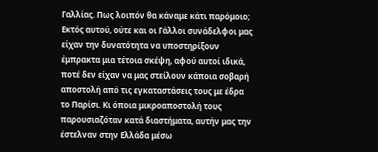Γαλλίας. Πως λοιπόν θα κάναμε κάτι παρόμοιο;
Εκτός αυτού, ούτε και οι Γάλλοι συνάδελφοι μας είχαν την δυνατότητα να υποστηρίξουν έμπρακτα μια τέτοια σκέψη, αφού αυτοί ιδικά, ποτέ δεν είχαν να μας στείλουν κάποια σοβαρή αποστολή από τις εγκαταστάσεις τους με έδρα το Παρίσι. Κι όποια μικροαποστολή τους παρουσιαζόταν κατά διαστήματα, αυτήν μας την έστελναν στην Ελλάδα μέσω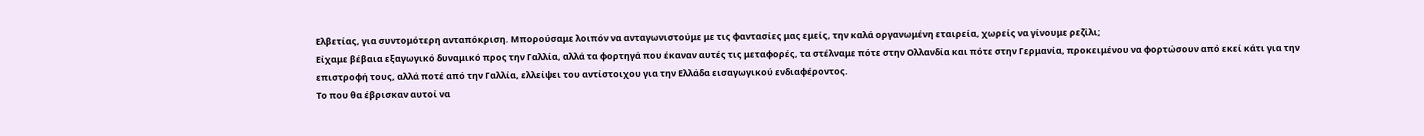Ελβετίας, για συντομότερη ανταπόκριση. Μπορούσαμε λοιπόν να ανταγωνιστούμε με τις φαντασίες μας εμείς, την καλά οργανωμένη εταιρεία, χωρείς να γίνουμε ρεζίλι;
Είχαμε βέβαια εξαγωγικό δυναμικό προς την Γαλλία, αλλά τα φορτηγά που έκαναν αυτές τις μεταφορές, τα στέλναμε πότε στην Ολλανδία και πότε στην Γερμανία, προκειμένου να φορτώσουν από εκεί κάτι για την επιστροφή τους, αλλά ποτέ από την Γαλλία, ελλείψει του αντίστοιχου για την Ελλάδα εισαγωγικού ενδιαφέροντος.
Το που θα έβρισκαν αυτοί να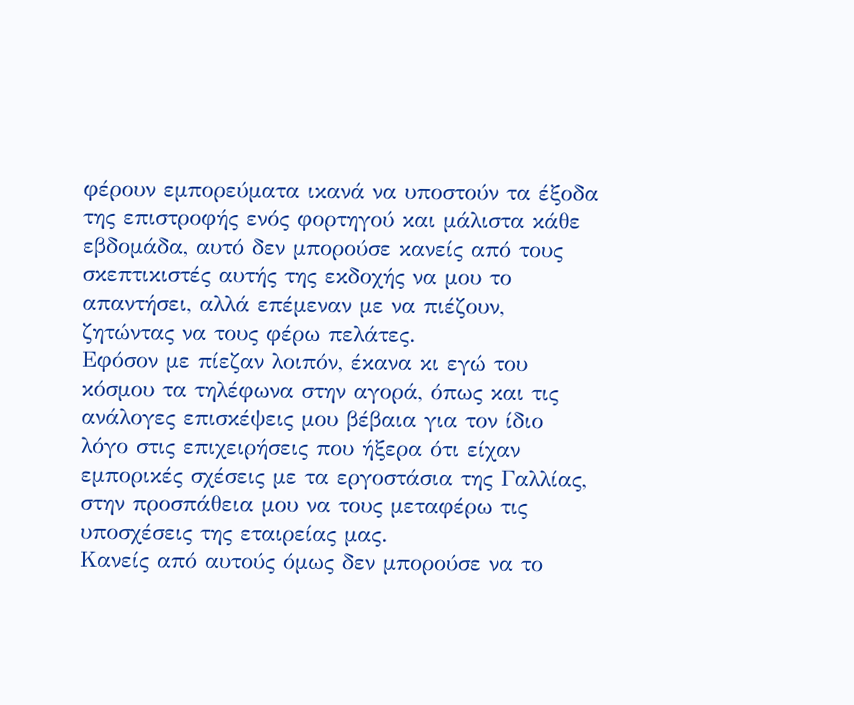φέρουν εμπορεύματα ικανά να υποστούν τα έξοδα της επιστροφής ενός φορτηγού και μάλιστα κάθε εβδομάδα, αυτό δεν μπορούσε κανείς από τους σκεπτικιστές αυτής της εκδοχής να μου το απαντήσει, αλλά επέμεναν με να πιέζουν, ζητώντας να τους φέρω πελάτες.
Εφόσον με πίεζαν λοιπόν, έκανα κι εγώ του κόσμου τα τηλέφωνα στην αγορά, όπως και τις ανάλογες επισκέψεις μου βέβαια για τον ίδιο λόγο στις επιχειρήσεις που ήξερα ότι είχαν εμπορικές σχέσεις με τα εργοστάσια της Γαλλίας, στην προσπάθεια μου να τους μεταφέρω τις υποσχέσεις της εταιρείας μας.
Κανείς από αυτούς όμως δεν μπορούσε να το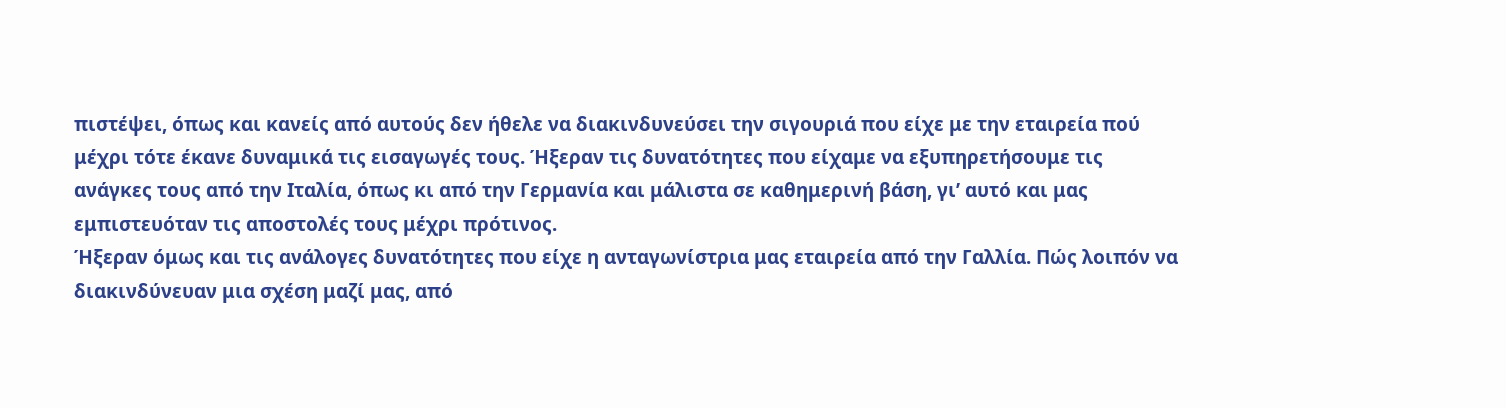πιστέψει, όπως και κανείς από αυτούς δεν ήθελε να διακινδυνεύσει την σιγουριά που είχε με την εταιρεία πού μέχρι τότε έκανε δυναμικά τις εισαγωγές τους. Ήξεραν τις δυνατότητες που είχαμε να εξυπηρετήσουμε τις ανάγκες τους από την Ιταλία, όπως κι από την Γερμανία και μάλιστα σε καθημερινή βάση, γι’ αυτό και μας εμπιστευόταν τις αποστολές τους μέχρι πρότινος.
Ήξεραν όμως και τις ανάλογες δυνατότητες που είχε η ανταγωνίστρια μας εταιρεία από την Γαλλία. Πώς λοιπόν να διακινδύνευαν μια σχέση μαζί μας, από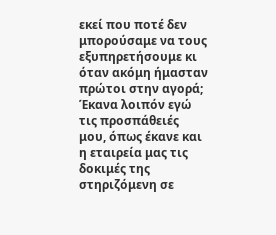εκεί που ποτέ δεν μπορούσαμε να τους εξυπηρετήσουμε κι όταν ακόμη ήμασταν πρώτοι στην αγορά;
Έκανα λοιπόν εγώ τις προσπάθειές μου, όπως έκανε και η εταιρεία μας τις δοκιμές της στηριζόμενη σε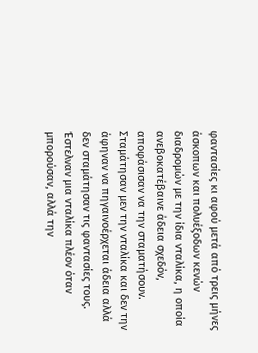φαντασίες κι αφού μετά από τρεις μήνες άσκοπων και πολυέξοδων κενών διαδρομών με την ίδια νταλίκα, η οποία ανεβοκατέβαινε άδεια σχεδόν, αποφάσισαν να την σταματήσουν.
Σταμάτησαν μεν την νταλίκα και δεν την άφηναν να πηγαινοέρχεται άδεια αλλά δεν σταμάτησαν τις φαντασίες τους. Έστελναν μια νταλίκα πλέον όταν μπορούσαν, αλλά την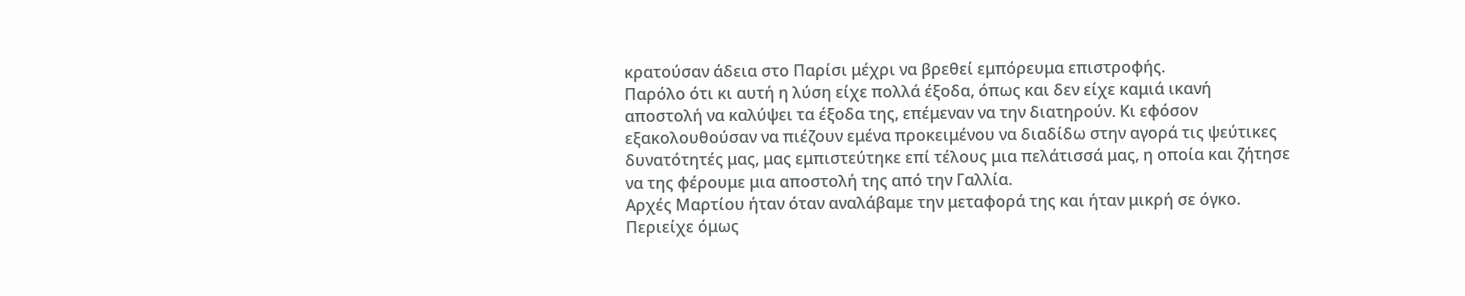κρατούσαν άδεια στο Παρίσι μέχρι να βρεθεί εμπόρευμα επιστροφής.
Παρόλο ότι κι αυτή η λύση είχε πολλά έξοδα, όπως και δεν είχε καμιά ικανή αποστολή να καλύψει τα έξοδα της, επέμεναν να την διατηρούν. Κι εφόσον εξακολουθούσαν να πιέζουν εμένα προκειμένου να διαδίδω στην αγορά τις ψεύτικες δυνατότητές μας, μας εμπιστεύτηκε επί τέλους μια πελάτισσά μας, η οποία και ζήτησε να της φέρουμε μια αποστολή της από την Γαλλία.
Αρχές Μαρτίου ήταν όταν αναλάβαμε την μεταφορά της και ήταν μικρή σε όγκο. Περιείχε όμως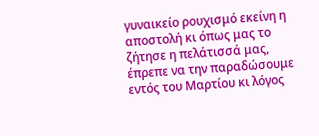γυναικείο ρουχισμό εκείνη η αποστολή κι όπως μας το ζήτησε η πελάτισσά μας, έπρεπε να την παραδώσουμε εντός του Μαρτίου κι λόγος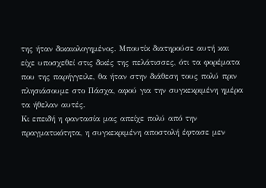της ήταν δικαιολογημένος. Μπουτίκ διατηρούσε αυτή και είχε υποσχεθεί στις δικές της πελάτισσες, ότι τα φορέματα που της παρήγγειλε, θα ήταν στην διάθεση τους πολύ πριν πλησιάσουμε στο Πάσχα, αφού για την συγκεκριμένη ημέρα τα ήθελαν αυτές.
Κι επειδή η φαντασία μας απείχε πολύ από την πραγματικότητα, η συγκεκριμένη αποστολή έφτασε μεν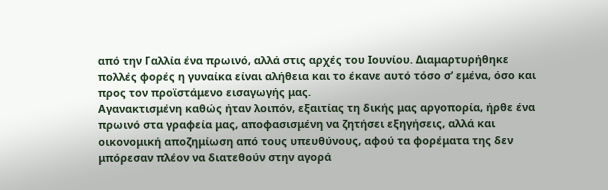από την Γαλλία ένα πρωινό, αλλά στις αρχές του Ιουνίου. Διαμαρτυρήθηκε πολλές φορές η γυναίκα είναι αλήθεια και το έκανε αυτό τόσο σ’ εμένα, όσο και προς τον προϊστάμενο εισαγωγής μας.
Αγανακτισμένη καθώς ήταν λοιπόν, εξαιτίας τη δικής μας αργοπορία, ήρθε ένα πρωινό στα γραφεία μας, αποφασισμένη να ζητήσει εξηγήσεις, αλλά και οικονομική αποζημίωση από τους υπευθύνους, αφού τα φορέματα της δεν μπόρεσαν πλέον να διατεθούν στην αγορά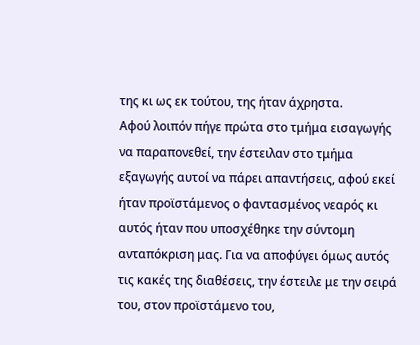της κι ως εκ τούτου, της ήταν άχρηστα.
Αφού λοιπόν πήγε πρώτα στο τμήμα εισαγωγής να παραπονεθεί, την έστειλαν στο τμήμα εξαγωγής αυτοί να πάρει απαντήσεις, αφού εκεί ήταν προϊστάμενος ο φαντασμένος νεαρός κι αυτός ήταν που υποσχέθηκε την σύντομη ανταπόκριση μας. Για να αποφύγει όμως αυτός τις κακές της διαθέσεις, την έστειλε με την σειρά του, στον προϊστάμενο του,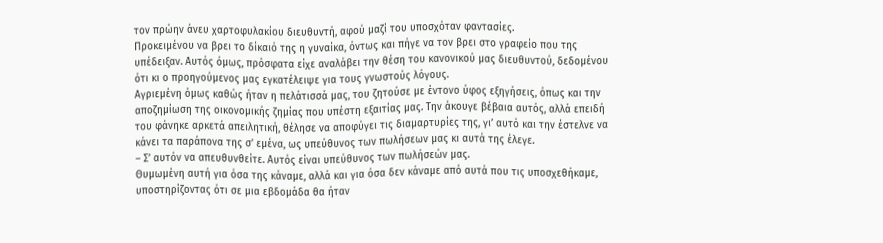τον πρώην άνευ χαρτοφυλακίου διευθυντή, αφού μαζί του υποσχόταν φαντασίες.
Προκειμένου να βρει το δίκαιό της η γυναίκα, όντως και πήγε να τον βρει στο γραφείο που της υπέδειξαν. Αυτός όμως, πρόσφατα είχε αναλάβει την θέση του κανονικού μας διευθυντού, δεδομένου ότι κι ο προηγούμενος μας εγκατέλειψε για τους γνωστούς λόγους.
Αγριεμένη όμως καθώς ήταν η πελάτισσά μας, του ζητούσε με έντονο ύφος εξηγήσεις, όπως και την αποζημίωση της οικονομικής ζημίας που υπέστη εξαιτίας μας. Την άκουγε βέβαια αυτός, αλλά επειδή του φάνηκε αρκετά απειλητική, θέλησε να αποφύγει τις διαμαρτυρίες της, γι’ αυτό και την έστελνε να κάνει τα παράπονα της σ’ εμένα, ως υπεύθυνος των πωλήσεων μας κι αυτά της έλεγε.
– Σ’ αυτόν να απευθυνθείτε. Αυτός είναι υπεύθυνος των πωλήσεών μας.
Θυμωμένη αυτή για όσα της κάναμε, αλλά και για όσα δεν κάναμε από αυτά που τις υποσχεθήκαμε, υποστηρίζοντας ότι σε μια εβδομάδα θα ήταν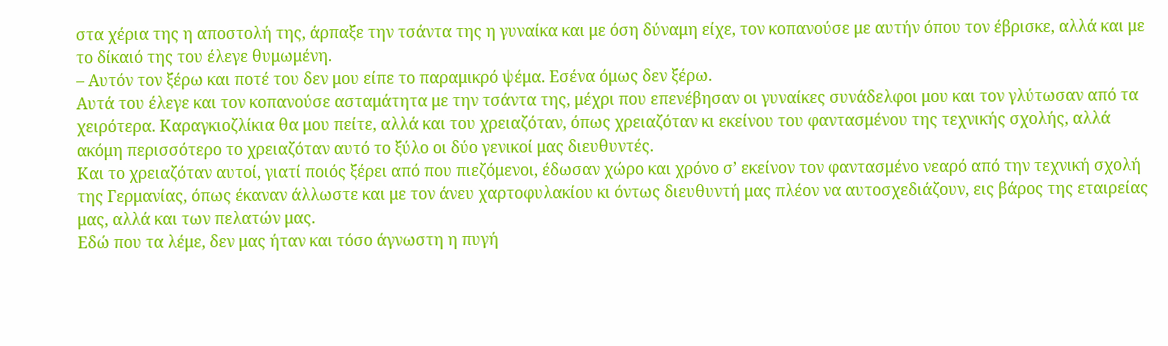στα χέρια της η αποστολή της, άρπαξε την τσάντα της η γυναίκα και με όση δύναμη είχε, τον κοπανούσε με αυτήν όπου τον έβρισκε, αλλά και με το δίκαιό της του έλεγε θυμωμένη.
– Αυτόν τον ξέρω και ποτέ του δεν μου είπε το παραμικρό ψέμα. Εσένα όμως δεν ξέρω.
Αυτά του έλεγε και τον κοπανούσε ασταμάτητα με την τσάντα της, μέχρι που επενέβησαν οι γυναίκες συνάδελφοι μου και τον γλύτωσαν από τα χειρότερα. Καραγκιοζλίκια θα μου πείτε, αλλά και του χρειαζόταν, όπως χρειαζόταν κι εκείνου του φαντασμένου της τεχνικής σχολής, αλλά ακόμη περισσότερο το χρειαζόταν αυτό το ξύλο οι δύο γενικοί μας διευθυντές.
Και το χρειαζόταν αυτοί, γιατί ποιός ξέρει από που πιεζόμενοι, έδωσαν χώρο και χρόνο σ’ εκείνον τον φαντασμένο νεαρό από την τεχνική σχολή της Γερμανίας, όπως έκαναν άλλωστε και με τον άνευ χαρτοφυλακίου κι όντως διευθυντή μας πλέον να αυτοσχεδιάζουν, εις βάρος της εταιρείας μας, αλλά και των πελατών μας.
Εδώ που τα λέμε, δεν μας ήταν και τόσο άγνωστη η πυγή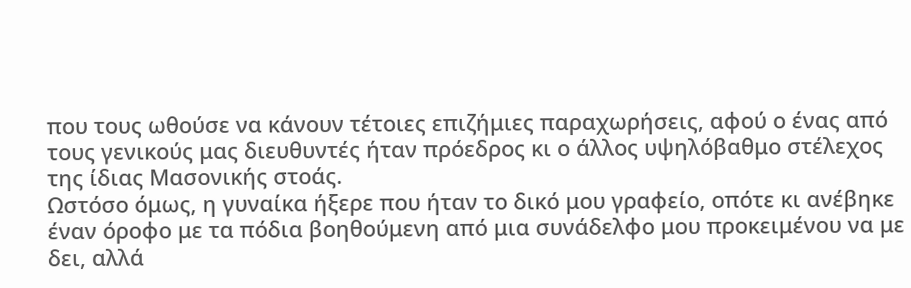που τους ωθούσε να κάνουν τέτοιες επιζήμιες παραχωρήσεις, αφού ο ένας από τους γενικούς μας διευθυντές ήταν πρόεδρος κι ο άλλος υψηλόβαθμο στέλεχος της ίδιας Μασονικής στοάς.
Ωστόσο όμως, η γυναίκα ήξερε που ήταν το δικό μου γραφείο, οπότε κι ανέβηκε έναν όροφο με τα πόδια βοηθούμενη από μια συνάδελφο μου προκειμένου να με δει, αλλά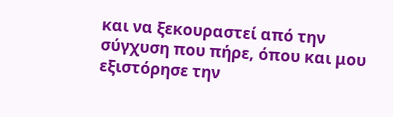και να ξεκουραστεί από την σύγχυση που πήρε, όπου και μου εξιστόρησε την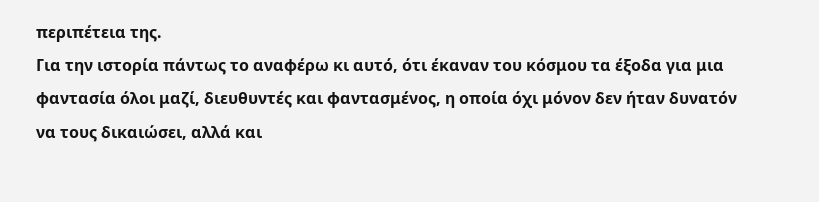περιπέτεια της.
Για την ιστορία πάντως το αναφέρω κι αυτό, ότι έκαναν του κόσμου τα έξοδα για μια φαντασία όλοι μαζί, διευθυντές και φαντασμένος, η οποία όχι μόνον δεν ήταν δυνατόν να τους δικαιώσει, αλλά και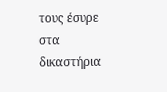τους έσυρε στα δικαστήρια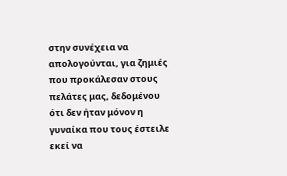στην συνέχεια να απολογούνται, για ζημιές που προκάλεσαν στους πελάτες μας, δεδομένου ότι δεν ήταν μόνον η γυναίκα που τους έστειλε εκεί να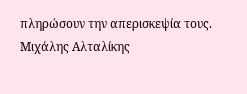πληρώσουν την απερισκεψία τους.
Μιχάλης Αλταλίκης